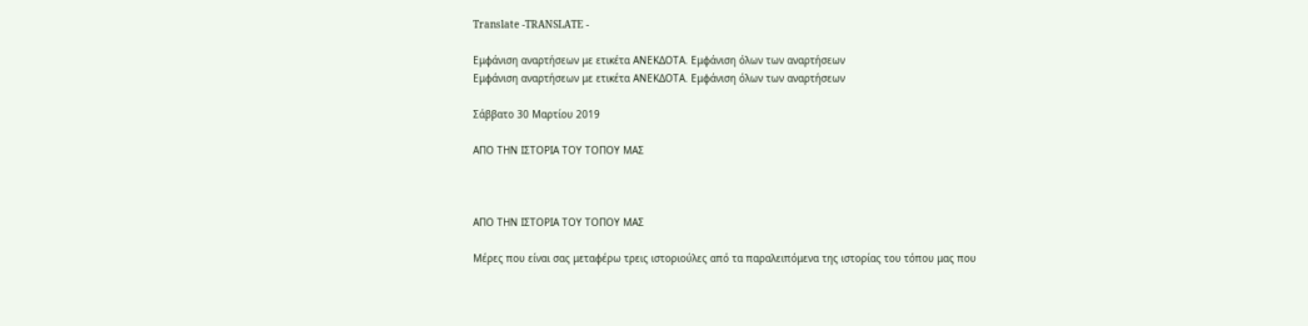Translate -TRANSLATE -

Εμφάνιση αναρτήσεων με ετικέτα ΑΝΕΚΔΟΤΑ. Εμφάνιση όλων των αναρτήσεων
Εμφάνιση αναρτήσεων με ετικέτα ΑΝΕΚΔΟΤΑ. Εμφάνιση όλων των αναρτήσεων

Σάββατο 30 Μαρτίου 2019

ΑΠΟ ΤΗΝ ΙΣΤΟΡΙΑ ΤΟΥ ΤΟΠΟΥ ΜΑΣ



ΑΠΟ ΤΗΝ ΙΣΤΟΡΙΑ ΤΟΥ ΤΟΠΟΥ ΜΑΣ

Μέρες που είναι σας μεταφέρω τρεις ιστοριούλες από τα παραλειπόμενα της ιστορίας του τόπου μας που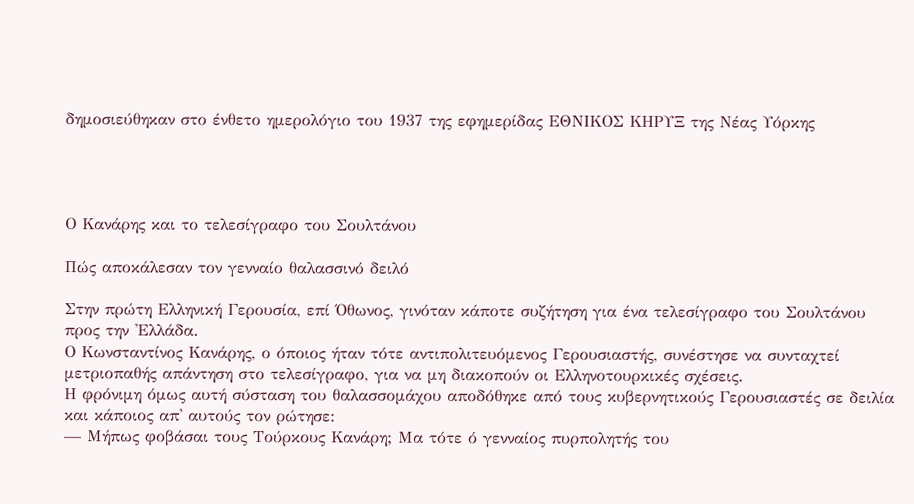δημοσιεύθηκαν στο ένθετο ημερολόγιο του 1937 της εφημερίδας ΕΘΝΙΚΟΣ ΚΗΡΥΞ της Νέας Υόρκης




Ο Κανάρης και το τελεσίγραφο του Σουλτάνου

Πώς αποκάλεσαν τον γενναίο θαλασσινό δειλό

Στην πρώτη Ελληνική Γερουσία, επί Όθωνος, γινόταν κάποτε συζήτηση για ένα τελεσίγραφο του Σουλτάνου προς την 'Ελλάδα.
Ο Κωνσταντίνος Κανάρης, ο όποιος ήταν τότε αντιπολιτευόμενος Γερουσιαστής, συνέστησε να συνταχτεί μετριοπαθής απάντηση στο τελεσίγραφο, για να μη διακοπούν οι Ελληνοτουρκικές σχέσεις.
Η φρόνιμη όμως αυτή σύσταση του θαλασσομάχου αποδόθηκε από τους κυβερνητικούς Γερουσιαστές σε δειλία και κάποιος απ' αυτούς τον ρώτησε:
— Μήπως φοβάσαι τους Τούρκους Κανάρη; Μα τότε ό γενναίος πυρπολητής του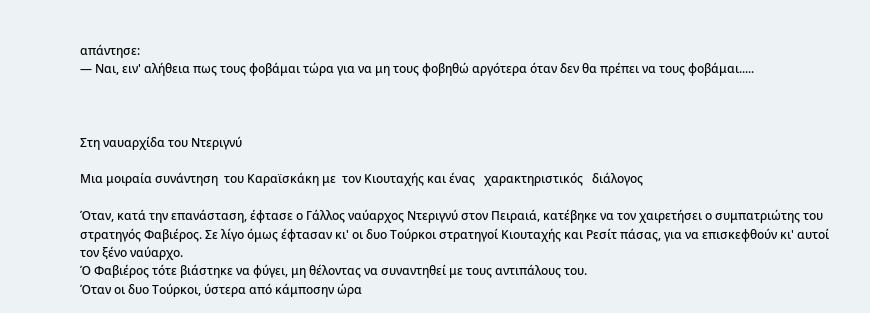απάντησε:
— Ναι, ειν' αλήθεια πως τους φοβάμαι τώρα για να μη τους φοβηθώ αργότερα όταν δεν θα πρέπει να τους φοβάμαι.....



Στη ναυαρχίδα του Ντεριγνύ

Μια μοιραία συνάντηση  του Καραϊσκάκη με  τον Κιουταχής και ένας   χαρακτηριστικός   διάλογος

Όταν, κατά την επανάσταση, έφτασε ο Γάλλος ναύαρχος Ντεριγνύ στον Πειραιά, κατέβηκε να τον χαιρετήσει ο συμπατριώτης του στρατηγός Φαβιέρος. Σε λίγο όμως έφτασαν κι' οι δυο Τούρκοι στρατηγοί Κιουταχής και Ρεσίτ πάσας, για να επισκεφθούν κι' αυτοί τον ξένο ναύαρχο.
Ό Φαβιέρος τότε βιάστηκε να φύγει, μη θέλοντας να συναντηθεί με τους αντιπάλους του.
Όταν οι δυο Τούρκοι, ύστερα από κάμποσην ώρα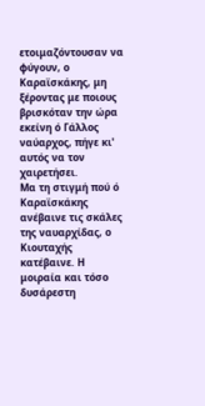ετοιμαζόντουσαν να φύγουν, ο Καραϊσκάκης, μη ξέροντας με ποιους βρισκόταν την ώρα εκείνη ό Γάλλος ναύαρχος, πήγε κι' αυτός να τον χαιρετήσει.
Μα τη στιγμή πού ό Καραϊσκάκης ανέβαινε τις σκάλες της ναυαρχίδας, ο Κιουταχής κατέβαινε. Η μοιραία και τόσο δυσάρεστη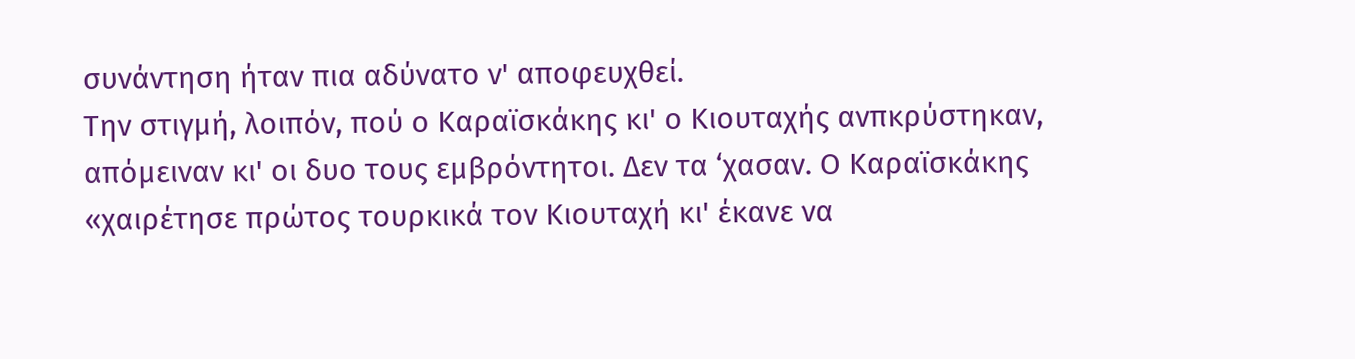συνάντηση ήταν πια αδύνατο ν' αποφευχθεί.
Την στιγμή, λοιπόν, πού ο Καραϊσκάκης κι' ο Κιουταχής ανπκρύστηκαν, απόμειναν κι' οι δυο τους εμβρόντητοι. Δεν τα ‘χασαν. Ο Καραϊσκάκης «χαιρέτησε πρώτος τουρκικά τον Κιουταχή κι' έκανε να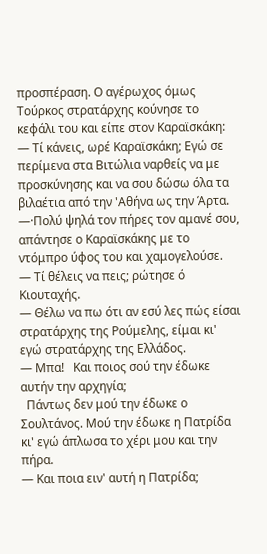προσπέραση. Ο αγέρωχος όμως Τούρκος στρατάρχης κούνησε το κεφάλι του και είπε στον Καραϊσκάκη:
— Τί κάνεις, ωρέ Καραϊσκάκη; Εγώ σε περίμενα στα Βιτώλια ναρθείς να με προσκύνησης και να σου δώσω όλα τα βιλαέτια από την 'Αθήνα ως την Άρτα.
—·Πολύ ψηλά τον πήρες τον αμανέ σου, απάντησε ο Καραϊσκάκης με το ντόμπρο ύφος του και χαμογελούσε.
— Τί θέλεις να πεις; ρώτησε ό Κιουταχής.
— Θέλω να πω ότι αν εσύ λες πώς είσαι στρατάρχης της Ρούμελης, είμαι κι' εγώ στρατάρχης της Ελλάδος.
— Μπα!   Και ποιος σού την έδωκε αυτήν την αρχηγία;
  Πάντως δεν μού την έδωκε ο Σουλτάνος. Μού την έδωκε η Πατρίδα κι' εγώ άπλωσα το χέρι μου και την πήρα.
— Και ποια ειν' αυτή η Πατρίδα;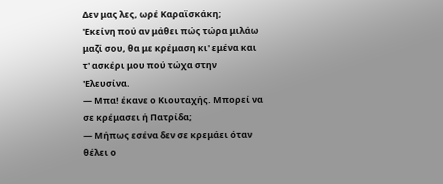Δεν μας λες, ωρέ Καραϊσκάκη;
'Εκείνη πού αν μάθει πώς τώρα μιλάω μαζί σου, θα με κρέμαση κι' εμένα και τ' ασκέρι μου πού τώχα στην 'Ελευσίνα.
— Μπα! έκανε ο Κιουταχής. Μπορεί να σε κρέμασει ή Πατρίδα;
— Μήπως εσένα δεν σε κρεμάει όταν θέλει ο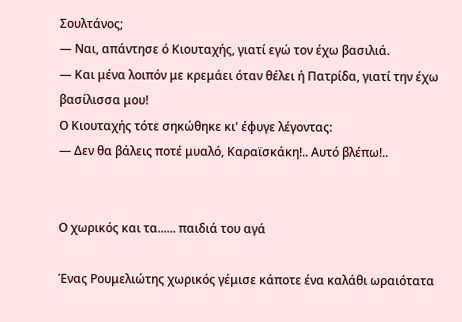Σουλτάνος;
— Ναι, απάντησε ό Κιουταχής, γιατί εγώ τον έχω βασιλιά.
— Και μένα λοιπόν με κρεμάει όταν θέλει ή Πατρίδα, γιατί την έχω βασίλισσα μου!
Ο Κιουταχής τότε σηκώθηκε κι' έφυγε λέγοντας:
— Δεν θα βάλεις ποτέ μυαλό, Καραϊσκάκη!.. Αυτό βλέπω!..


Ο χωρικός και τα...... παιδιά του αγά

Ένας Ρουμελιώτης χωρικός γέμισε κάποτε ένα καλάθι ωραιότατα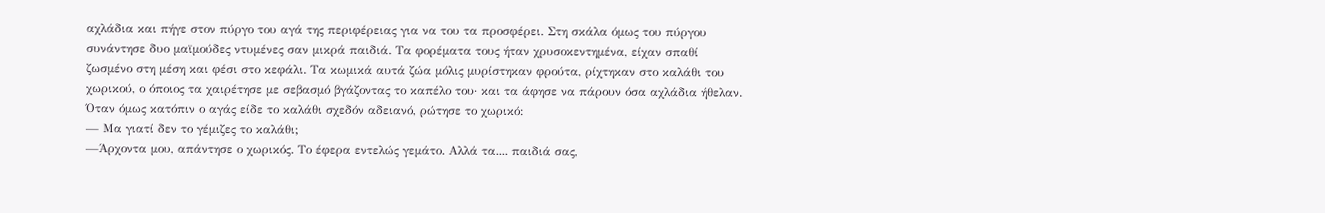αχλάδια και πήγε στον πύργο του αγά της περιφέρειας για να του τα προσφέρει. Στη σκάλα όμως του πύργου συνάντησε δυο μαϊμούδες ντυμένες σαν μικρά παιδιά. Τα φορέματα τους ήταν χρυσοκεντημένα, είχαν σπαθί ζωσμένο στη μέση και φέσι στο κεφάλι. Τα κωμικά αυτά ζώα μόλις μυρίστηκαν φρούτα, ρίχτηκαν στο καλάθι του χωρικού, ο όποιος τα χαιρέτησε με σεβασμό βγάζοντας το καπέλο του· και τα άφησε να πάρουν όσα αχλάδια ήθελαν.
Όταν όμως κατόπιν ο αγάς είδε το καλάθι σχεδόν αδειανό, ρώτησε το χωρικό:
— Μα γιατί δεν το γέμιζες το καλάθι;
—Άρχοντα μου, απάντησε ο χωρικός. Το έφερα εντελώς γεμάτο. Αλλά τα.... παιδιά σας,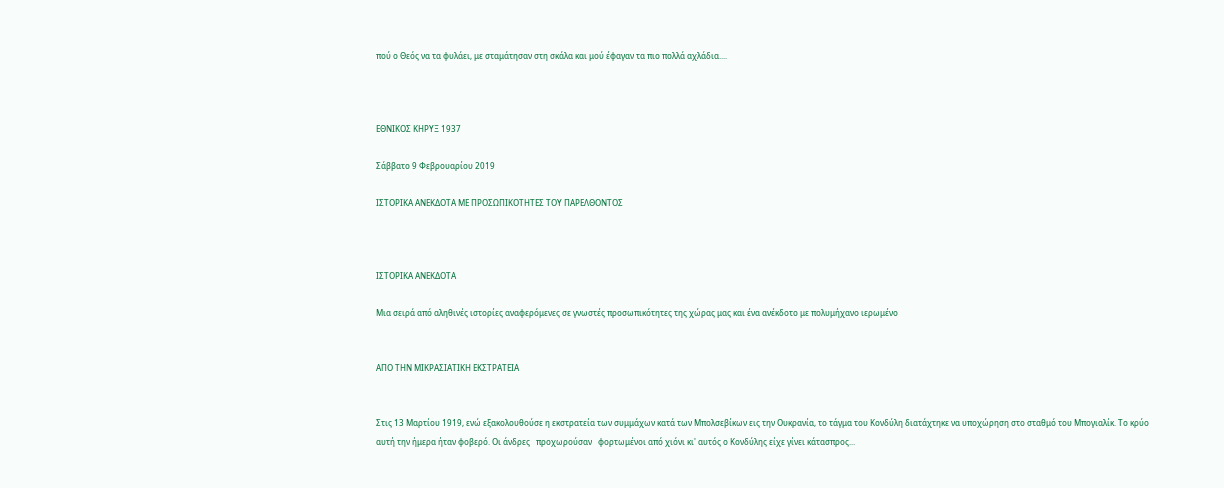πού ο Θεός να τα φυλάει, με σταμάτησαν στη σκάλα και μού έφαγαν τα πιο πολλά αχλάδια....



ΕΘΝΙΚΟΣ ΚΗΡΥΞ 1937

Σάββατο 9 Φεβρουαρίου 2019

ΙΣΤΟΡΙΚΑ ΑΝΕΚΔΟΤΑ ΜΕ ΠΡΟΣΩΠΙΚΟΤΗΤΕΣ ΤΟΥ ΠΑΡΕΛΘΟΝΤΟΣ



ΙΣΤΟΡΙΚΑ ΑΝΕΚΔΟΤΑ

Μια σειρά από αληθινές ιστορίες αναφερόμενες σε γνωστές προσωπικότητες της χώρας μας και ένα ανέκδοτο με πολυμήχανο ιερωμένο


ΑΠΟ ΤΗΝ ΜΙΚΡΑΣΙΑΤΙΚΗ ΕΚΣΤΡΑΤΕΙΑ


Στις 13 Μαρτίου 1919, ενώ εξακολουθούσε η εκστρατεία των συμμάχων κατά των Μπολσεβίκων εις την Ουκρανία, το τάγμα του Κονδύλη διατάχτηκε να υποχώρηση στο σταθμό του Μπογιαλίκ. Το κρύο αυτή την ήμερα ήταν φοβερό. Οι άνδρες   προχωρούσαν   φορτωμένοι από χιόνι κι' αυτός ο Κονδύλης είχε γίνει κάτασπρος...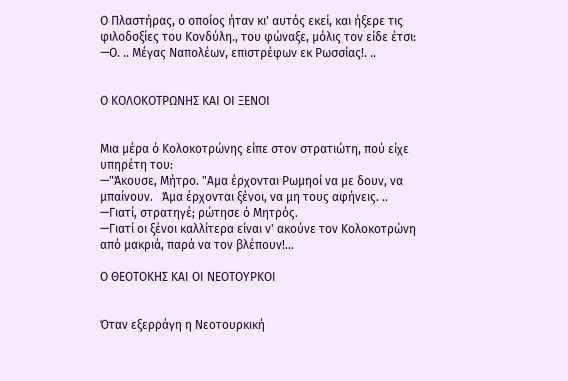Ο Πλαστήρας, ο οποίος ήταν κι' αυτός εκεί, και ήξερε τις φιλοδοξίες του Κονδύλη., του φώναξε, μόλις τον είδε έτσι: —Ο. .. Μέγας Ναπολέων, επιστρέφων εκ Ρωσσίας!. ..


Ο ΚΟΛΟΚΟΤΡΩΝΗΣ ΚΑΙ ΟΙ ΞΕΝΟΙ


Μια μέρα ό Κολοκοτρώνης είπε στον στρατιώτη, πού είχε υπηρέτη του:
—"Άκουσε, Μήτρο. "Αμα έρχονται Ρωμηοί να με δουν, να μπαίνουν.   Άμα έρχονται ξένοι, να μη τους αφήνεις. ..
—Γιατί, στρατηγέ; ρώτησε ό Μητρός.
—Γιατί οι ξένοι καλλίτερα είναι ν' ακούνε τον Κολοκοτρώνη από μακριά, παρά να τον βλέπουν!...

Ο ΘΕΟΤΟΚΗΣ ΚΑΙ ΟΙ ΝΕΟΤΟΥΡΚΟΙ


Όταν εξερράγη η Νεοτουρκική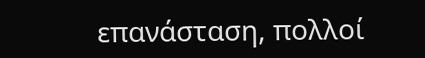επανάσταση, πολλοί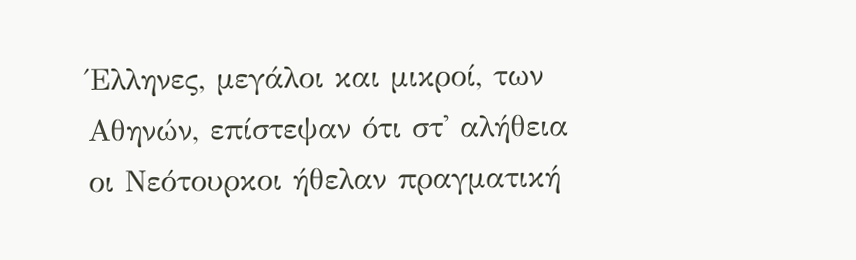Έλληνες, μεγάλοι και μικροί, των Αθηνών, επίστεψαν ότι στ' αλήθεια οι Νεότουρκοι ήθελαν πραγματική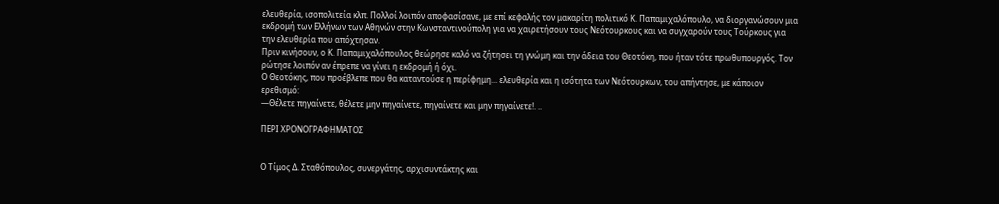ελευθερία, ισοπολιτεία κλπ. Πολλοί λοιπόν αποφασίσανε, με επί κεφαλής τον μακαρίτη πολιτικό Κ. Παπαμιχαλόπουλο, να διοργανώσουν μια εκδρομή των Ελλήνων των Αθηνών στην Κωνσταντινούπολη για να χαιρετήσουν τους Νεότουρκους και να συγχαρούν τους Τούρκους για την ελευθερία που απόχτησαν.
Πριν κινήσουν, ο Κ. Παπαμιχαλόπουλος θεώρησε καλό να ζήτησει τη γνώμη και την άδεια του Θεοτόκη, που ήταν τότε πρωθυπουργός. Τον ρώτησε λοιπόν αν έπρεπε να γίνει η εκδρομή ή όχι.
Ο Θεοτόκης, που προέβλεπε που θα καταντούσε η περίφημη... ελευθερία και η ισότητα των Νεότουρκων, του απήντησε, με κάποιον ερεθισμό:
—Θέλετε πηγαίνετε, θέλετε μην πηγαίνετε, πηγαίνετε και μην πηγαίνετε!. ..

ΠΕΡΙ ΧΡΟΝΟΓΡΑΦΗΜΑΤΟΣ


Ο Τίμος Δ. Σταθόπουλος, συνεργάτης, αρχισυντάκτης και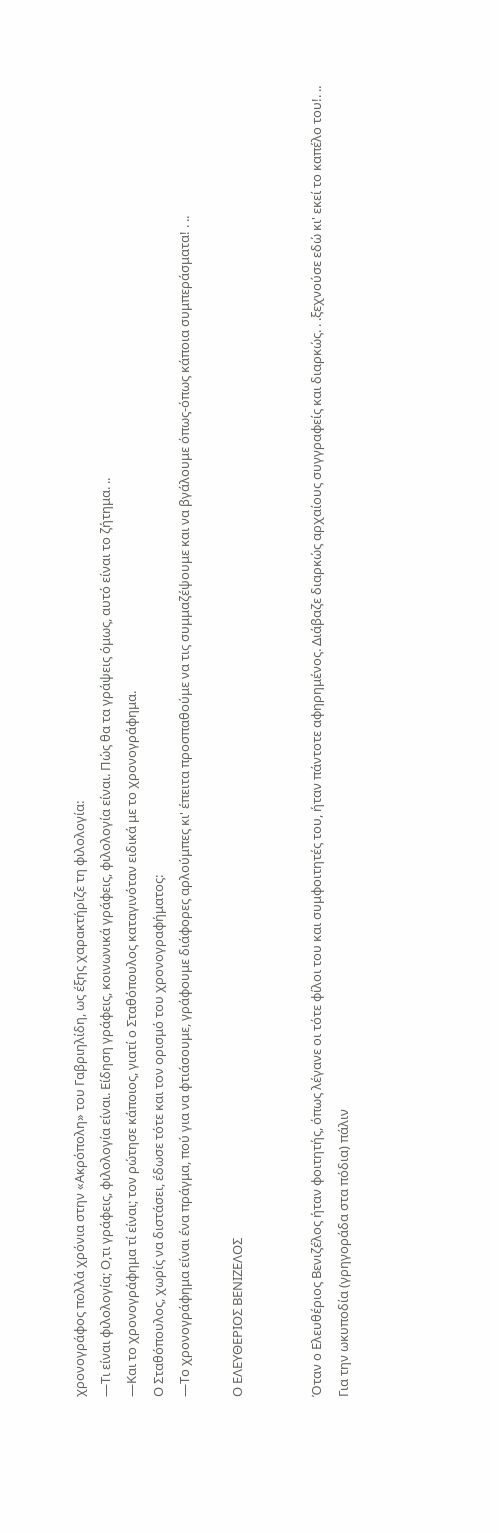χρονογράφος πολλά χρόνια στην «Ακρόπολη» του Γαβριηλίδη, ως έξης χαρακτήριζε τη φιλολογία:
—Τι είναι φιλολογία; Ο,τι γράφεις, φιλολογία είναι. Είδηση γράφεις, κοινωνικά γράφεις, φιλολογία είναι. Πώς θα τα γράψεις όμως, αυτό είναι το ζήτημα. ..
—Και το χρονογράφημα τί είναι; τον ρώτησε κάποιος, γιατί ο Σταθόπουλος καταγινόταν ειδικά με το χρονογράφημα.
Ο Σταθόπουλος, χωρίς να διστάσει, έδωσε τότε και τον ορισμό του χρονογραφήματος:
—Το χρονογράφημα είναι ένα πράγμα, πού για να φτιάσουμε, γράφουμε διάφορες αρλούμπες κι' έπειτα προσπαθούμε να τις συμμαζέψουμε και να βγάλουμε όπως-όπως κάποια συμπεράσματα! . ..

Ο ΕΛΕΥΘΕΡΙΟΣ ΒΕΝΙΖΕΛΟΣ


Όταν ο Ελευθέριος Βενιζέλος ήταν φοιτητής, όπως λέγανε οι τότε φίλοι του και συμφοιτητές του, ήταν πάντοτε αφηρημένος. Διάβαζε διαρκώς αρχαίους συγγραφείς και διαρκώς. . .ξεχνούσε εδώ κι' εκεί το καπέλο του!. ..
Για την ωκυποδία (γρηγοράδα στα πόδια) πάλιν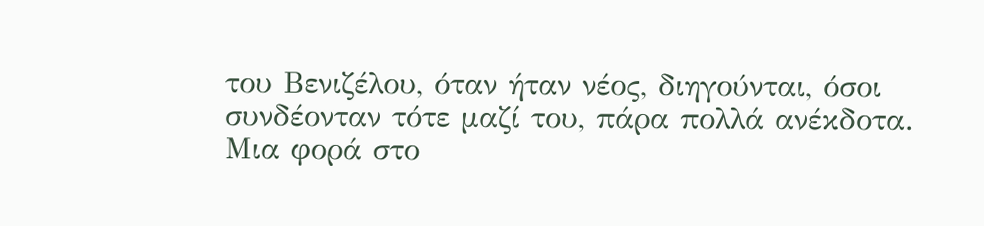του Βενιζέλου, όταν ήταν νέος, διηγούνται, όσοι συνδέονταν τότε μαζί του, πάρα πολλά ανέκδοτα.
Μια φορά στο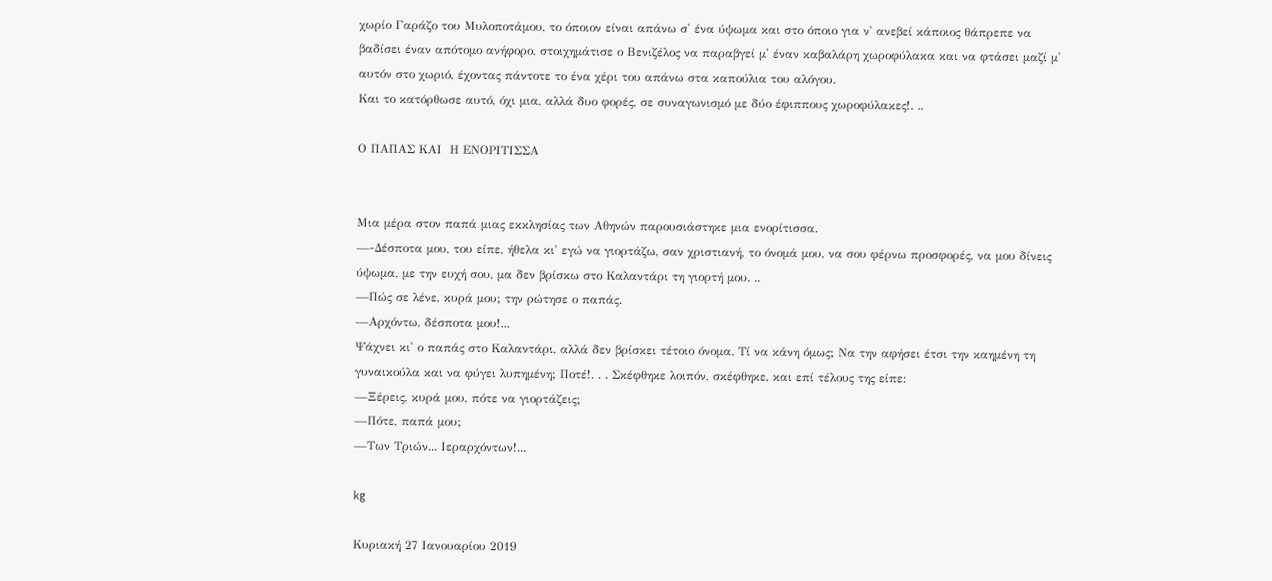χωρίο Γαράζο του Μυλοποτάμου, το όποιον είναι απάνω σ' ένα ύψωμα και στο όποιο για ν' ανεβεί κάποιος θάπρεπε να βαδίσει έναν απότομο ανήφορο, στοιχημάτισε ο Βενιζέλος να παραβγεί μ' έναν καβαλάρη χωροφύλακα και να φτάσει μαζί μ' αυτόν στο χωριό, έχοντας πάντοτε το ένα χέρι του απάνω στα καπούλια του αλόγου.
Και το κατόρθωσε αυτό, όχι μια, αλλά δυο φορές, σε συναγωνισμό με δύο έφιππους χωροφύλακες!. ..

Ο ΠΑΠΑΣ ΚΑΙ  Η ΕΝΟΡΙΤΙΣΣΑ


Μια μέρα στον παπά μιας εκκλησίας των Αθηνών παρουσιάστηκε μια ενορίτισσα.
—-Δέσποτα μου, του είπε, ήθελα κι' εγώ να γιορτάζω, σαν χριστιανή, το όνομά μου, να σου φέρνω προσφορές, να μου δίνεις ύψωμα, με την ευχή σου, μα δεν βρίσκω στο Καλαντάρι τη γιορτή μου. ..
—Πώς σε λένε, κυρά μου; την ρώτησε ο παπάς.
—Αρχόντω, δέσποτα μου!...
Ψάχνει κι' ο παπάς στο Καλαντάρι, αλλά δεν βρίσκει τέτοιο όνομα. Τί να κάνη όμως; Να την αφήσει έτσι την καημένη τη γυναικούλα και να φύγει λυπημένη; Ποτέ!. . . Σκέφθηκε λοιπόν, σκέφθηκε, και επί τέλους της είπε:
—Ξέρεις, κυρά μου, πότε να γιορτάζεις;
—Πότε, παπά μου;
—Των Τριών... Ιεραρχόντων!...

kg

Κυριακή 27 Ιανουαρίου 2019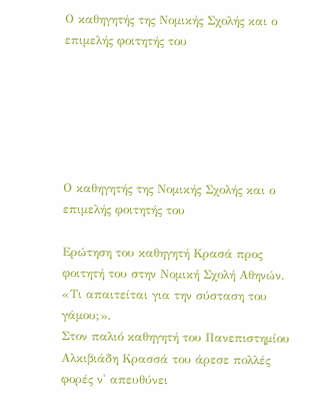Ο καθηγητής της Νομικής Σχολής και ο επιμελής φοιτητής του






Ο καθηγητής της Νομικής Σχολής και ο επιμελής φοιτητής του

Ερώτηση του καθηγητή Κρασά προς φοιτητή του στην Νομική Σχολή Αθηνών. «Τι απαιτείται για την σύσταση του γάμου;».
Στον παλιό καθηγητή του Πανεπιστημίου Αλκιβιάδη Κρασσά του άρεσε πολλές φορές ν' απευθύνει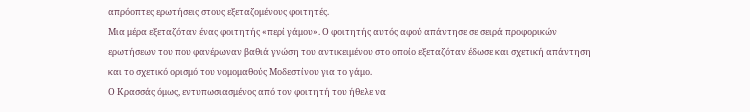απρόοπτες ερωτήσεις στους εξεταζομένους φοιτητές.
Μια μέρα εξεταζόταν ένας φοιτητής «περί γάμου». Ο φοιτητής αυτός αφού απάντησε σε σειρά προφορικών ερωτήσεων του που φανέρωναν βαθιά γνώση του αντικειμένου στο οποίο εξεταζόταν έδωσε και σχετική απάντηση και το σχετικό ορισμό του νομομαθούς Μοδεστίνου για το γάμο.
Ο Κρασσάς όμως, εντυπωσιασμένος από τον φοιτητή του ήθελε να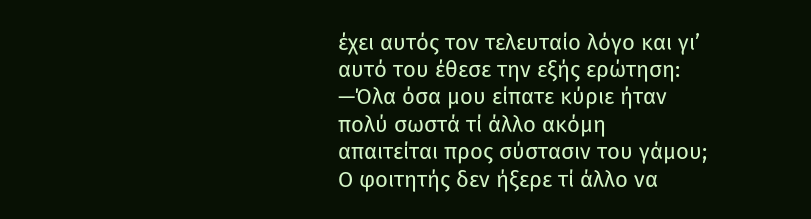έχει αυτός τον τελευταίο λόγο και γι’ αυτό του έθεσε την εξής ερώτηση:
—Όλα όσα μου είπατε κύριε ήταν πολύ σωστά τί άλλο ακόμη απαιτείται προς σύστασιν του γάμου; Ο φοιτητής δεν ήξερε τί άλλο να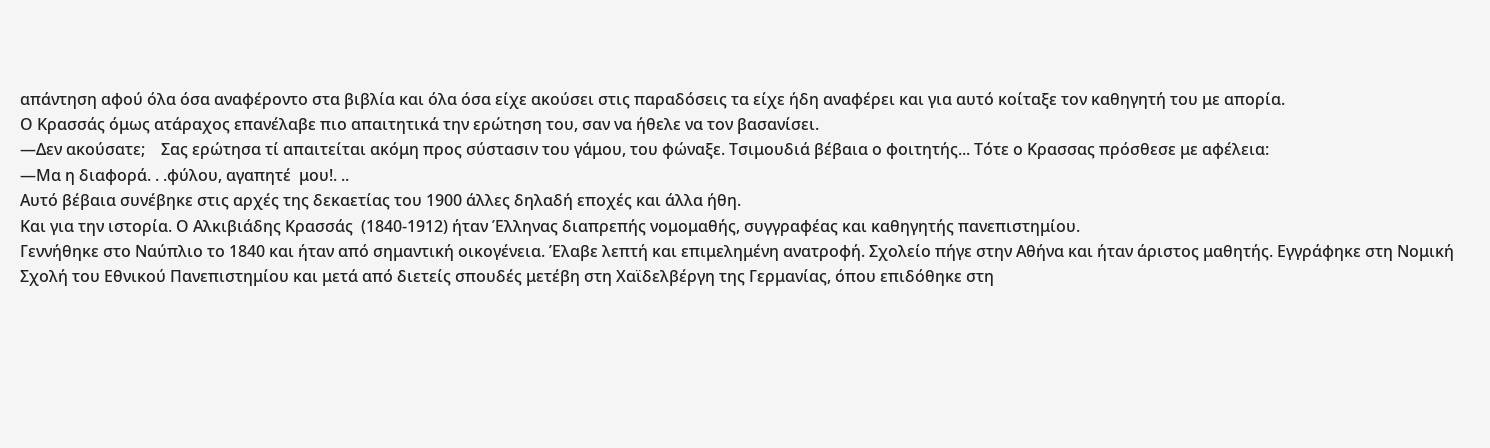απάντηση αφού όλα όσα αναφέροντο στα βιβλία και όλα όσα είχε ακούσει στις παραδόσεις τα είχε ήδη αναφέρει και για αυτό κοίταξε τον καθηγητή του με απορία.
Ο Κρασσάς όμως ατάραχος επανέλαβε πιο απαιτητικά την ερώτηση του, σαν να ήθελε να τον βασανίσει.
—Δεν ακούσατε;    Σας ερώτησα τί απαιτείται ακόμη προς σύστασιν του γάμου, του φώναξε. Τσιμουδιά βέβαια ο φοιτητής... Τότε ο Κρασσας πρόσθεσε με αφέλεια:
—Μα η διαφορά. . .φύλου, αγαπητέ  μου!. ..
Αυτό βέβαια συνέβηκε στις αρχές της δεκαετίας του 1900 άλλες δηλαδή εποχές και άλλα ήθη.
Και για την ιστορία. Ο Αλκιβιάδης Κρασσάς  (1840-1912) ήταν Έλληνας διαπρεπής νομομαθής, συγγραφέας και καθηγητής πανεπιστημίου.
Γεννήθηκε στο Ναύπλιο το 1840 και ήταν από σημαντική οικογένεια. Έλαβε λεπτή και επιμελημένη ανατροφή. Σχολείο πήγε στην Αθήνα και ήταν άριστος μαθητής. Εγγράφηκε στη Νομική Σχολή του Εθνικού Πανεπιστημίου και μετά από διετείς σπουδές μετέβη στη Χαϊδελβέργη της Γερμανίας, όπου επιδόθηκε στη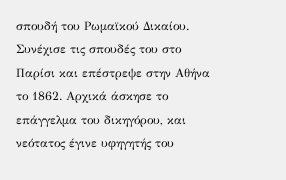σπουδή του Ρωμαϊκού Δικαίου. Συνέχισε τις σπουδές του στο Παρίσι και επέστρεψε στην Αθήνα το 1862. Αρχικά άσκησε το επάγγελμα του δικηγόρου, και νεότατος έγινε υφηγητής του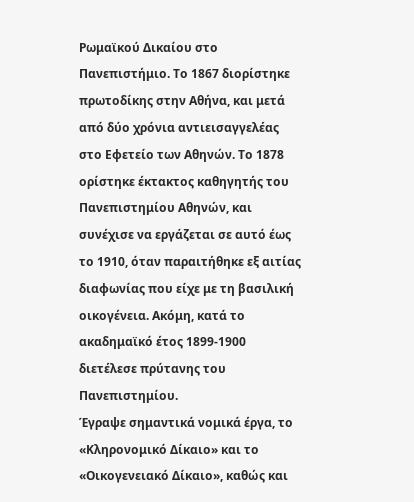Ρωμαϊκού Δικαίου στο Πανεπιστήμιο. Το 1867 διορίστηκε πρωτοδίκης στην Αθήνα, και μετά από δύο χρόνια αντιεισαγγελέας στο Εφετείο των Αθηνών. Το 1878 ορίστηκε έκτακτος καθηγητής του Πανεπιστημίου Αθηνών, και συνέχισε να εργάζεται σε αυτό έως το 1910, όταν παραιτήθηκε εξ αιτίας διαφωνίας που είχε με τη βασιλική οικογένεια. Ακόμη, κατά το ακαδημαϊκό έτος 1899-1900 διετέλεσε πρύτανης του Πανεπιστημίου.
Έγραψε σημαντικά νομικά έργα, το «Κληρονομικό Δίκαιο» και το «Οικογενειακό Δίκαιο», καθώς και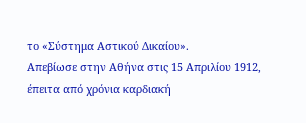το «Σύστημα Αστικού Δικαίου».
Απεβίωσε στην Αθήνα στις 15 Απριλίου 1912, έπειτα από χρόνια καρδιακή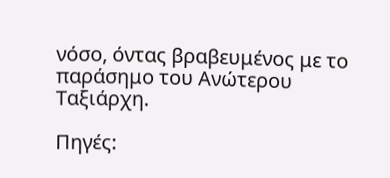νόσο, όντας βραβευμένος με το παράσημο του Ανώτερου Ταξιάρχη.

Πηγές: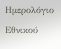Ημερολόγιο Εθνικού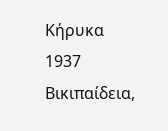Κήρυκα 1937
Βικιπαίδεια,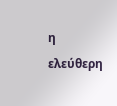η ελεύθερη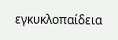εγκυκλοπαίδεια